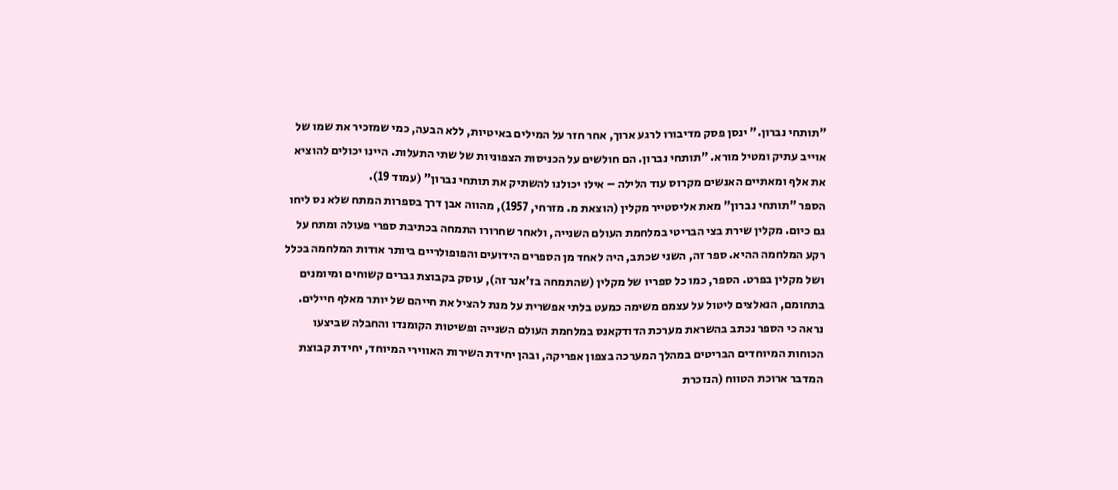"תותחי נברון." ינסן פסק מדיבורו לרגע ארוך, אחר חזר על המילים באיטיות, ללא הבעה, כמי שמזכיר את שמו של אוייב עתיק ומטיל מורא. "תותחי נברון. הם חולשים על הכניסות הצפוניות של שתי התעלות. היינו יכולים להוציא את אלף ומאתיים האנשים מקרוס עוד הלילה – אילו יכולנו להשתיק את תותחי נברון" (עמוד 19).
הספר "תותחי נברון" מאת אליסטייר מקלין (הוצאת מ. מזרחי, 1957), מהווה אבן דרך בספרות המתח שלא נס ליחו גם כיום. מקלין שירת בצי הבריטי במלחמת העולם השנייה, ולאחר שחרורו התמחה בכתיבת ספרי פעולה ומתח על רקע המלחמה ההיא. ספר זה, השני שכתב, היה לאחד מן הספרים הידועים והפופולריים ביותר אודות המלחמה בכלל ושל מקלין בפרט. הספר, כמו כל ספריו של מקלין (שהתמחה בז'אנר זה), עוסק בקבוצת גברים קשוחים ומיומנים בתחומם, הנאלצים ליטול על עצמם משימה כמעט בלתי אפשרית על מנת להציל את חייהם של יותר מאלף חיילים. נראה כי הספר נכתב בהשראת מערכת הדודקאנס במלחמת העולם השנייה ופשיטות הקומנדו והחבלה שביצעו הכוחות המיוחדים הבריטים במהלך המערכה בצפון אפריקה, ובהן יחידת השירות האווירי המיוחד, יחידת קבוצת המדבר ארוכת הטווח (הנזכרת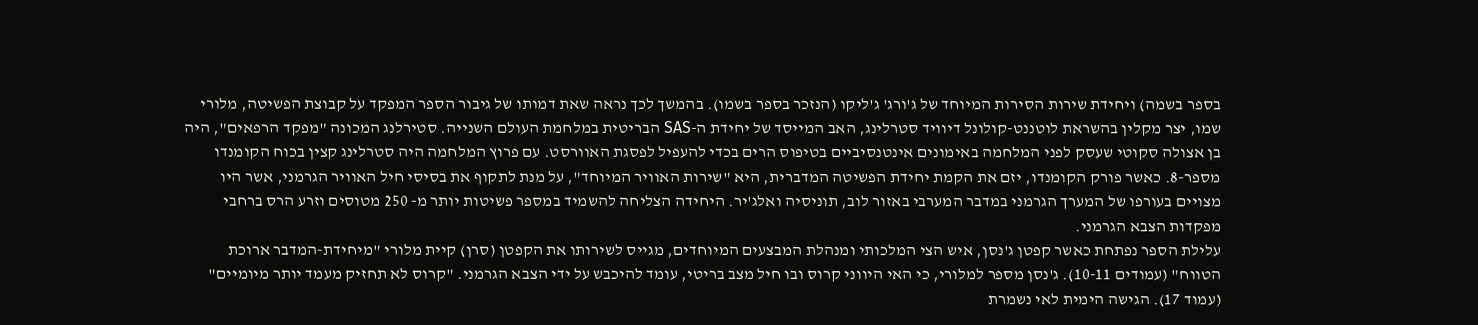בספר בשמה) ויחידת שירות הסירות המיוחד של ג'ורג' ג'ליקו (הנזכר בספר בשמו). בהמשך לכך נראה שאת דמותו של גיבור הספר המפקד על קבוצת הפשיטה, מלורי שמו, יצר מקלין בהשראת לוטננט-קולונל דיוויד סטרלינג, האב המייסד של יחידת ה-SAS הבריטית במלחמת העולם השנייה. סטירלנג המכונה "מפקד הרפאים", היה בן אצולה סקוטי שעסק לפני המלחמה באימונים אינטנסיביים בטיפוס הרים בכדי להעפיל לפסגת האוורסט. עם פרוץ המלחמה היה סטרלינג קצין בכוח הקומנדו מספר-8. כאשר פורק הקומנדו, יזם את הקמת יחידת הפשיטה המדברית, היא "שירות האוויר המיוחד", על מנת לתקוף את בסיסי חיל האוויר הגרמני, אשר היו מצויים בעורפו של המערך הגרמני במדבר המערבי באזור לוב, תוניסיה ואלג'יר. היחידה הצליחה להשמיד במספר פשיטות יותר מ- 250 מטוסים וזרע הרס ברחבי מפקדות הצבא הגרמני.
עלילת הספר נפתחת כאשר קפטן ג'נסן, איש הצי המלכותי ומנהלת המבצעים המיוחדים, מגייס לשירותו את הקפטן (סרן) קיית מלורי "מיחידת-המדבר ארוכת הטווח" (עמודים 10-11). ג'נסן מספר למלורי, כי האי היווני קרוס ובו חיל מצב בריטי, עומד להיכבש על ידי הצבא הגרמני. "קרוס לא תחזיק מעמד יותר מיומיים" (עמוד 17). הגישה הימית לאי נשמרת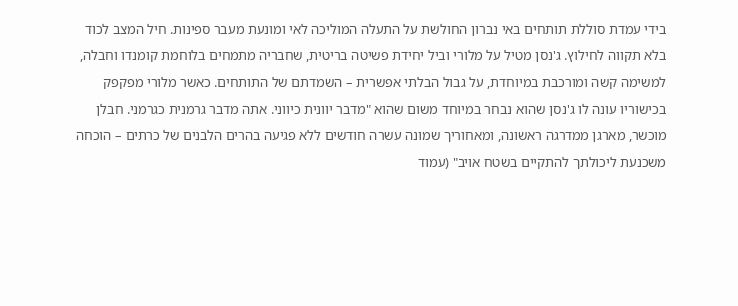בידי עמדת סוללת תותחים באי נברון החולשת על התעלה המוליכה לאי ומונעת מעבר ספינות. חיל המצב לכוד בלא תקווה לחילוץ. ג'נסן מטיל על מלורי וביל יחידת פשיטה בריטית, שחבריה מתמחים בלוחמת קומנדו וחבלה, למשימה קשה ומורכבת במיוחדת, על גבול הבלתי אפשרית – השמדתם של התותחים. כאשר מלורי מפקפק בכישוריו עונה לו ג'נסן שהוא נבחר במיוחד משום שהוא "מדבר יוונית כיווני. אתה מדבר גרמנית כגרמני. חבלן מוכשר, מארגן ממדרגה ראשונה, ומאחוריך שמונה עשרה חודשים ללא פגיעה בהרים הלבנים של כרתים – הוכחה משכנעת ליכולתך להתקיים בשטח אויב" (עמוד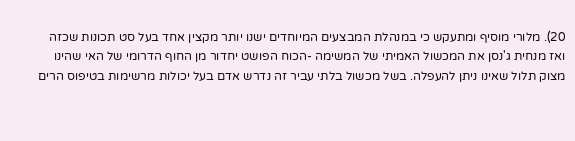20). מלורי מוסיף ומתעקש כי במנהלת המבצעים המיוחדים ישנו יותר מקצין אחד בעל סט תכונות שכזה ואז מנחית ג'נסן את המכשול האמיתי של המשימה -הכוח הפושט יחדור מן החוף הדרומי של האי שהינו מצוק תלול שאינו ניתן להעפלה. בשל מכשול בלתי עביר זה נדרש אדם בעל יכולות מרשימות בטיפוס הרים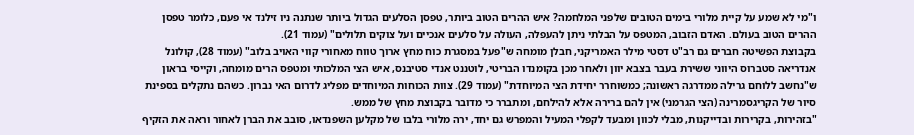ו"מי לא שמע על קיית מלורי בימים הטובים שלפני המלחמה? איש ההרים הטוב ביותר, טפסן הסלעים הגדול ביותר שנתנה ניו זילנד אי פעם, כלומר טפסן ההרים הטוב בעולם. האדם הזבוב, המטפס על הבלתי ניתן להעפלה, העולה על סלעים אנכיים ועל צוקים תלולים" (עמוד 21).
בקבוצת הפשיטה חברים גם רב"ט דסטי מילר האמריקני, חבלן מומחה ש"פעל במסגרת כוח מחץ ארוך טווח מאחורי קווי האויב בלוב" (עמוד 28), קולונל אנדריאה סטברוס היווני ששירת בעבר בצבא יוון ולאחר מכן בקומנדו הבריטי, לוטננט אנדי סטיבנס, איש הצי המלכותי ומטפס הרים מומחה, וקייסי בראון ש"נחשב ללוחם גרילה ממדרגה ראשונה; כמשוחרר יחידת הצי המיוחדת" (עמוד 29). צוות הכוחות המיוחדים מפליג לדרום האי נברון. כשהם נתקלים בספינת סיור של הקריגסמרינה (הצי הגרמני) אין להם ברירה אלא להילחם, ומתברר כי מדובר בקבוצת מחץ של ממש.
"בזהירות, בקרירות ובדייקנות, מבלי לכוון ומבעד לקפלי המעיל והמפרש גם יחד, ירה מלורי בלבו של מקלען השפנדאו, סובב את הברן לאחור וראה את הזקיף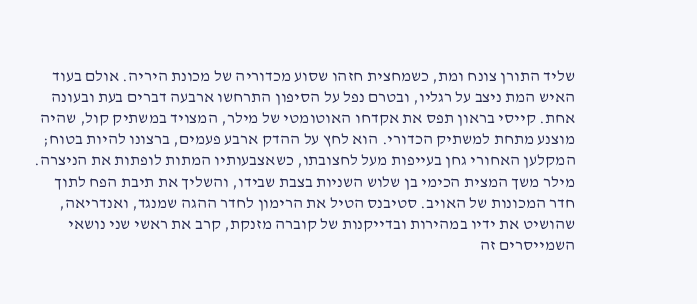שליד התורן צונח ומת, כשמחצית חזהו שסוע מכדוריה של מכונת היריה. אולם בעוד האיש המת ניצב על רגליו, ובטרם נפל על הסיפון התרחשו ארבעה דברים בעת ובעונה אחת. קייסי בראון תפס את אקדחו האוטומטי של מילר, המצויד במשתיק קול, שהיה מוצנע מתחת למשתיק הכדורי. הוא לחץ על ההדק ארבע פעמים, ברצונו להיות בטוח; המקלען האחורי גחן בעייפות מעל לחצובתו, כשאצבעותיו המתות לופתות את הניצרה. מילר משך המצית הכימי בן שלוש השניות בצבת שבידו, והשליך את תיבת הפח לתוך חדר המכונות של האויב. סטיבנס הטיל את הרימון לחדר ההגה שמנגד, ואנדריאה, שהושיט את ידיו במהירות ובדייקנות של קוברה מזנקת, קרב את ראשי שני נושאי השמייסרים זה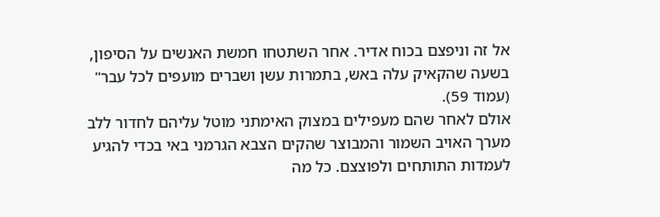אל זה וניפצם בכוח אדיר. אחר השתטחו חמשת האנשים על הסיפון, בשעה שהקאיק עלה באש, בתמרות עשן ושברים מועפים לכל עבר" (עמוד 59).
אולם לאחר שהם מעפילים במצוק האימתני מוטל עליהם לחדור ללב מערך האויב השמור והמבוצר שהקים הצבא הגרמני באי בכדי להגיע לעמדות התותחים ולפוצצם. כל מה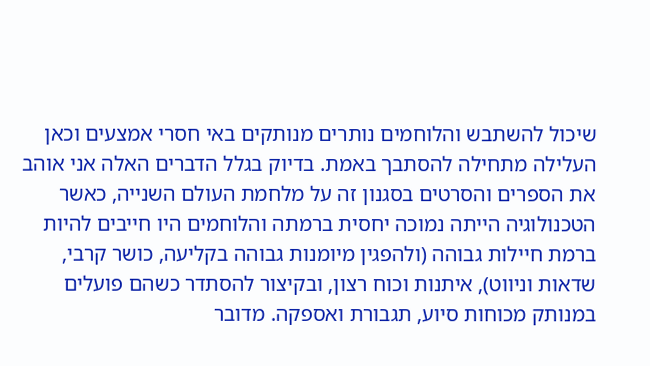שיכול להשתבש והלוחמים נותרים מנותקים באי חסרי אמצעים וכאן העלילה מתחילה להסתבך באמת. בדיוק בגלל הדברים האלה אני אוהב את הספרים והסרטים בסגנון זה על מלחמת העולם השנייה, כאשר הטכנולוגיה הייתה נמוכה יחסית ברמתה והלוחמים היו חייבים להיות ברמת חיילות גבוהה (ולהפגין מיומנות גבוהה בקליעה, כושר קרבי, שדאות וניווט), איתנות וכוח רצון, ובקיצור להסתדר כשהם פועלים במנותק מכוחות סיוע, תגבורת ואספקה. מדובר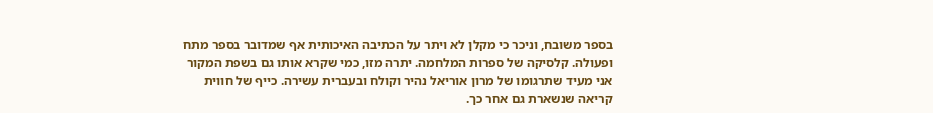בספר משובח, וניכר כי מקלן לא ויתר על הכתיבה האיכותית אף שמדובר בספר מתח ופעולה. קלסיקה של ספרות המלחמה. יתרה מזו, כמי שקרא אותו גם בשפת המקור אני מעיד שתרגומו של מרון אוריאל נהיר וקולח ובעברית עשירה. כייף של חווית קריאה שנשארת גם אחר כך.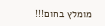מומלץ בחום!!!